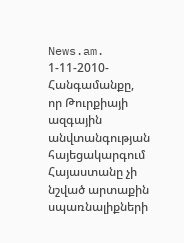News.am. 1-11-2010- Հանգամանքը, որ Թուրքիայի ազգային անվտանգության հայեցակարգում Հայաստանը չի նշված արտաքին սպառնալիքների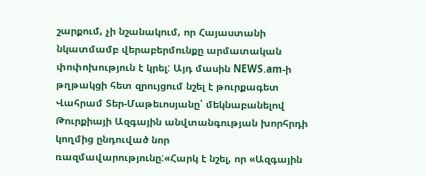շարքում, չի նշանակում, որ Հայաստանի նկատմամբ վերաբերմունքը արմատական փոփոխություն է կրել: Այդ մասին NEWS.am-ի թղթակցի հետ զրույցում նշել է թուրքագետ Վահրամ Տեր-Մաթեւոսյանը՝ մեկնաբանելով Թուրքիայի Ազգային անվտանգության խորհրդի կողմից ընդուված նոր ռազմավարությունը:«Հարկ է նշել, որ «Ազգային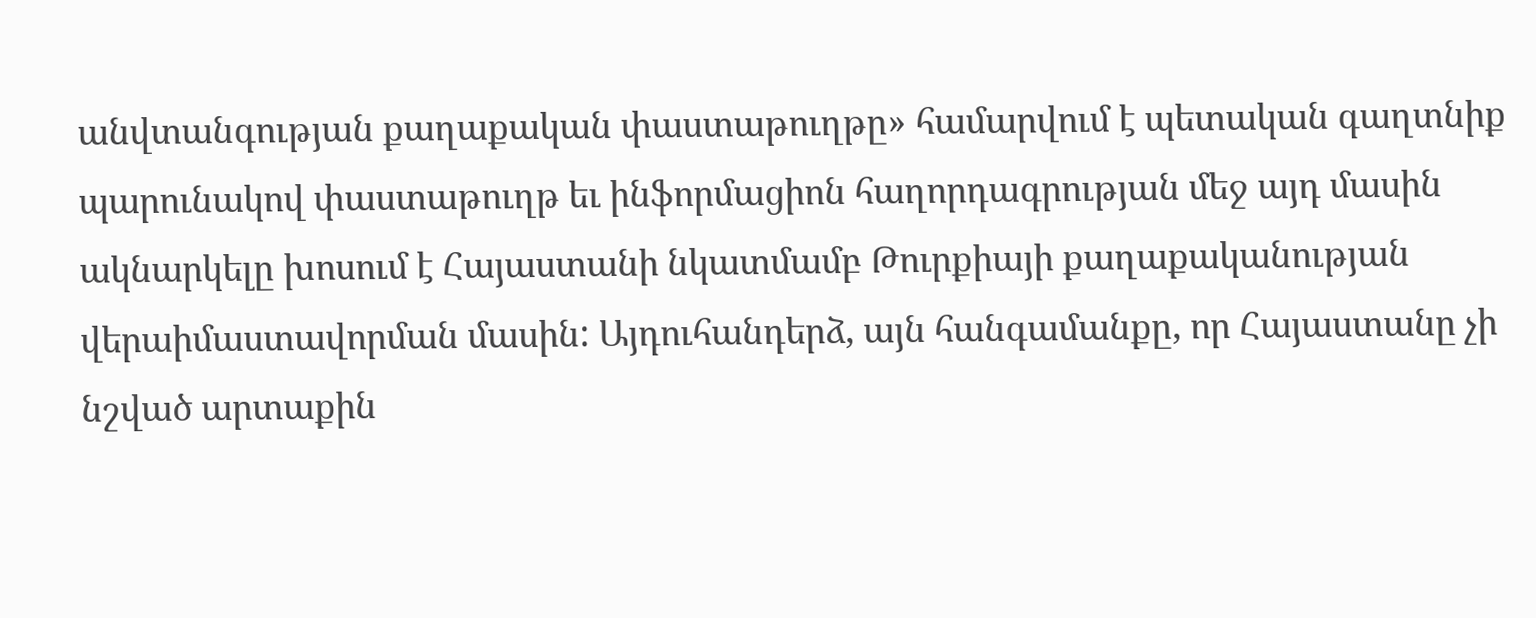անվտանգության քաղաքական փաստաթուղթը» համարվում է պետական գաղտնիք պարունակով փաստաթուղթ եւ ինֆորմացիոն հաղորդագրության մեջ այդ մասին ակնարկելը խոսում է Հայաստանի նկատմամբ Թուրքիայի քաղաքականության վերաիմաստավորման մասին: Այդուհանդերձ, այն հանգամանքը, որ Հայաստանը չի նշված արտաքին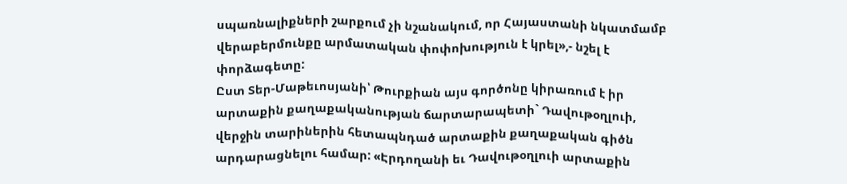սպառնալիքների շարքում չի նշանակում, որ Հայաստանի նկատմամբ վերաբերմունքը արմատական փոփոխություն է կրել»,- նշել է փորձագետը:
Ըստ Տեր-Մաթեւոսյանի՝ Թուրքիան այս գործոնը կիրառում է իր արտաքին քաղաքականության ճարտարապետի` Դավութօղլուի, վերջին տարիներին հետապնդած արտաքին քաղաքական գիծն արդարացնելու համար: «Էրդողանի եւ Դավութօղլուի արտաքին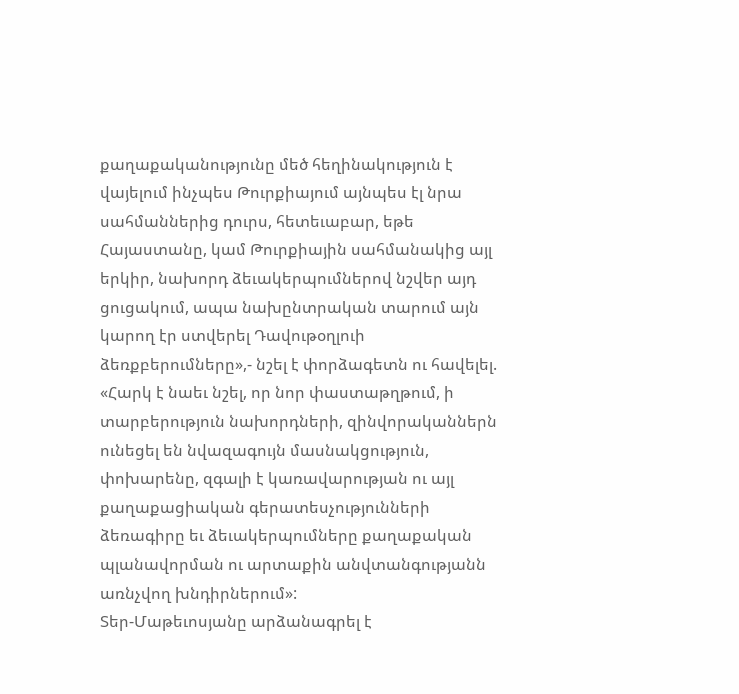քաղաքականությունը մեծ հեղինակություն է վայելում ինչպես Թուրքիայում այնպես էլ նրա սահմաններից դուրս, հետեւաբար, եթե Հայաստանը, կամ Թուրքիային սահմանակից այլ երկիր, նախորդ ձեւակերպումներով նշվեր այդ ցուցակում, ապա նախընտրական տարում այն կարող էր ստվերել Դավութօղլուի ձեռքբերումները»,- նշել է փորձագետն ու հավելել. «Հարկ է նաեւ նշել, որ նոր փաստաթղթում, ի տարբերություն նախորդների, զինվորականներն ունեցել են նվազագույն մասնակցություն, փոխարենը, զգալի է կառավարության ու այլ քաղաքացիական գերատեսչությունների ձեռագիրը եւ ձեւակերպումները քաղաքական պլանավորման ու արտաքին անվտանգությանն առնչվող խնդիրներում»:
Տեր-Մաթեւոսյանը արձանագրել է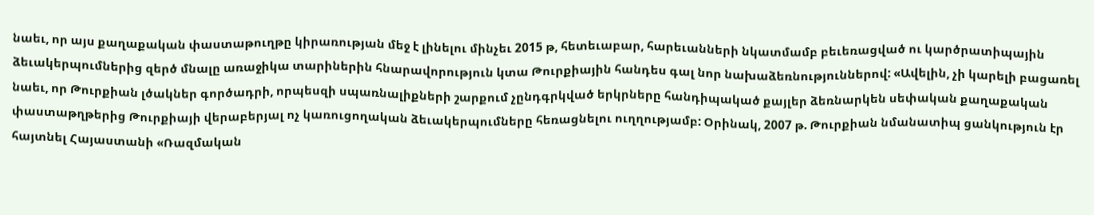նաեւ, որ այս քաղաքական փաստաթուղթը կիրառության մեջ է լինելու մինչեւ 2015 թ, հետեւաբար, հարեւանների նկատմամբ բեւեռացված ու կարծրատիպային ձեւակերպումներից զերծ մնալը առաջիկա տարիներին հնարավորություն կտա Թուրքիային հանդես գալ նոր նախաձեռնություններով: «Ավելին, չի կարելի բացառել նաեւ, որ Թուրքիան լծակներ գործադրի, որպեսզի սպառնալիքների շարքում չընդգրկված երկրները հանդիպակած քայլեր ձեռնարկեն սեփական քաղաքական փաստաթղթերից Թուրքիայի վերաբերյալ ոչ կառուցողական ձեւակերպումները հեռացնելու ուղղությամբ: Օրինակ, 2007 թ. Թուրքիան նմանատիպ ցանկություն էր հայտնել Հայաստանի «Ռազմական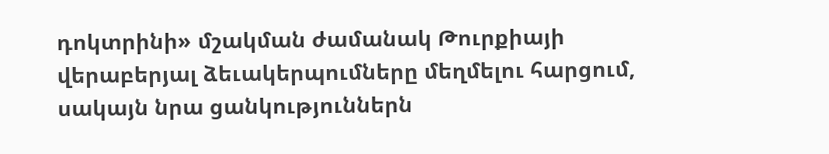դոկտրինի» մշակման ժամանակ Թուրքիայի վերաբերյալ ձեւակերպումները մեղմելու հարցում, սակայն նրա ցանկություններն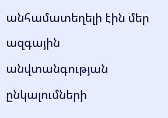անհամատեղելի էին մեր ազգային անվտանգության ընկալումների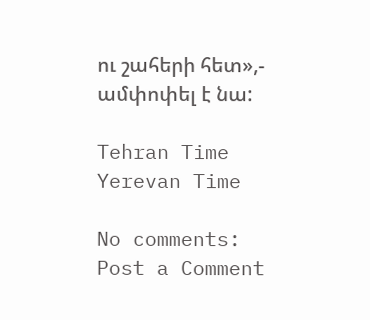ու շահերի հետ»,- ամփոփել է նա:

Tehran Time
Yerevan Time

No comments:
Post a Comment